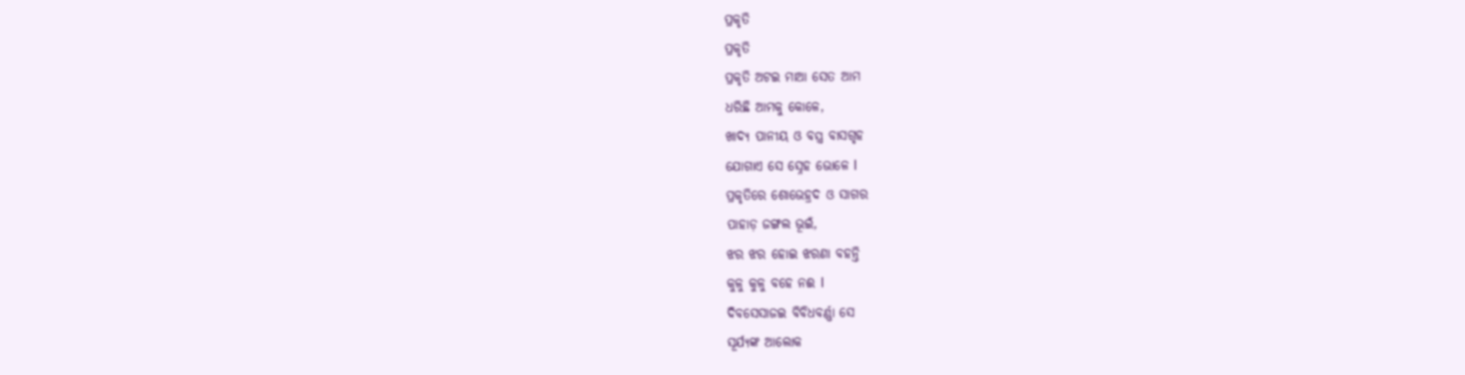ପ୍ରକୃତି
ପ୍ରକୃତି
ପ୍ରକୃତି ଅଟଇ ମାଆ ସେତ ଆମ
ଧରିଛି ଆମକୁ କୋଳେ,
ଖାଦ୍ୟ ପାନୀୟ ଓ ବସ୍ତ୍ର ବାସଗୃହ
ଯୋଗାଏ ସେ ସ୍ନେହ ଭୋଳେ l
ପ୍ରକୃତିରେ ଶୋଭେହ୍ରଦ ଓ ସାଗର
ପାହାଡ଼ ଜଙ୍ଗଲ ଭୂଇଁ,
ଝର ଝର ହୋଇ ଝରଣା ବହନ୍ତି
କୁଳୁ କୁଳୁ ବହେ ନଈ l
ଦିବସେସାଜଇ ବିବିଧବର୍ଣ୍ଣା ସେ
ସୂର୍ଯ୍ୟଙ୍କ ଆଲୋକ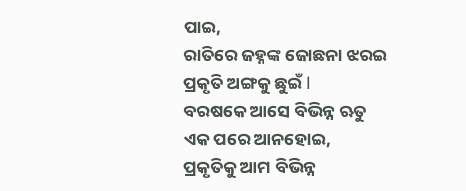ପାଇ,
ରାତିରେ ଜହ୍ନଙ୍କ ଜୋଛନା ଝରଇ
ପ୍ରକୃତି ଅଙ୍ଗକୁ ଛୁଇଁ l
ବରଷକେ ଆସେ ବିଭିନ୍ନ ଋତୁ
ଏକ ପରେ ଆନହୋଇ,
ପ୍ରକୃତିକୁ ଆମ ବିଭିନ୍ନ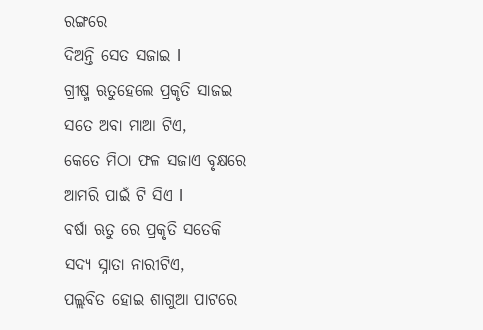ରଙ୍ଗରେ
ଦିଅନ୍ତି ସେତ ସଜାଇ l
ଗ୍ରୀଷ୍ମ ଋତୁହେଲେ ପ୍ରକୃତି ସାଜଇ
ସତେ ଅବା ମାଆ ଟିଏ,
କେତେ ମିଠା ଫଳ ସଜାଏ ବୃକ୍ଷରେ
ଆମରି ପାଇଁ ଟି ସିଏ l
ବର୍ଷା ଋତୁ ରେ ପ୍ରକୃତି ସତେକି
ସଦ୍ୟ ସ୍ନାତା ନାରୀଟିଏ,
ପଲ୍ଲବିତ ହୋଇ ଶାଗୁଆ ପାଟରେ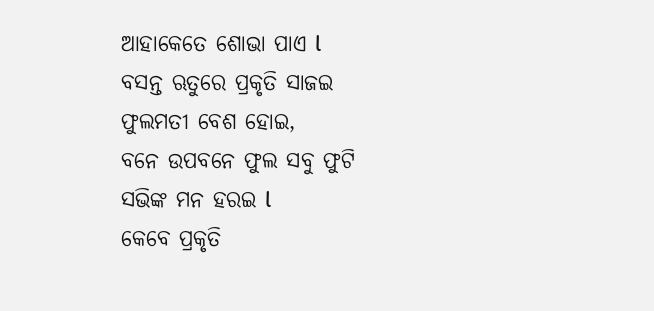ଆହାକେତେ ଶୋଭା ପାଏ l
ବସନ୍ତ ଋତୁରେ ପ୍ରକୃତି ସାଜଇ
ଫୁଲମତୀ ବେଶ ହୋଇ,
ବନେ ଉପବନେ ଫୁଲ ସବୁ ଫୁଟି
ସଭିଙ୍କ ମନ ହରଇ l
କେବେ ପ୍ରକୃତି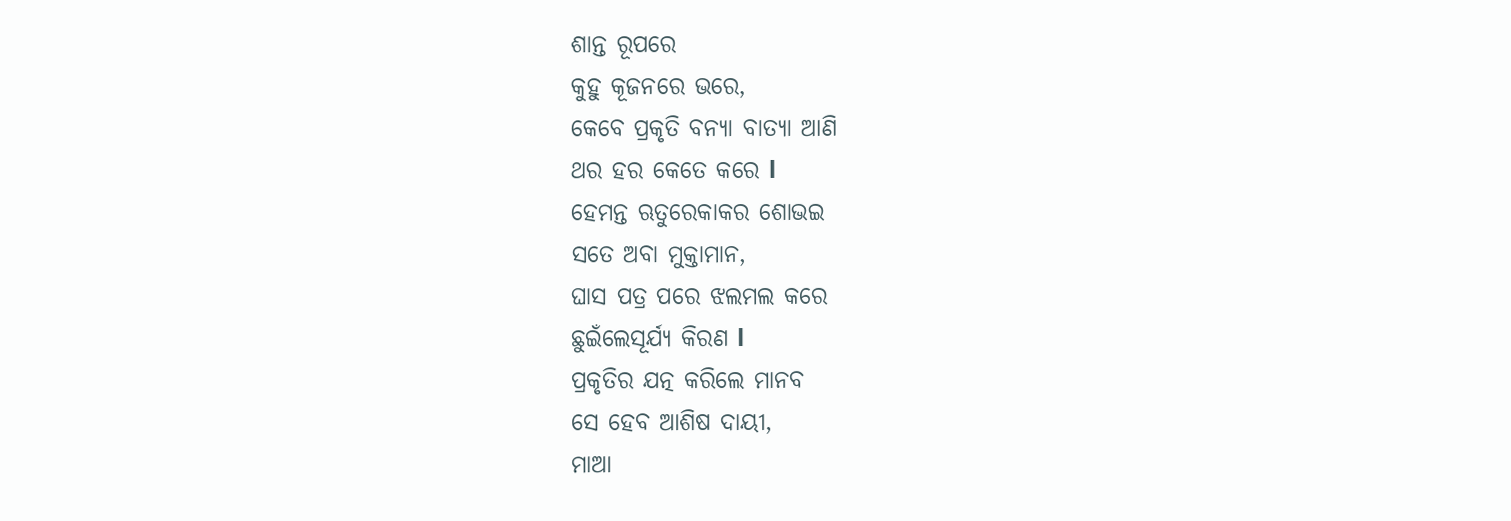ଶାନ୍ତ ରୂପରେ
କୁହୁ କୂଜନରେ ଭରେ,
କେବେ ପ୍ରକୃତି ବନ୍ୟା ବାତ୍ୟା ଆଣି
ଥର ହର କେତେ କରେ l
ହେମନ୍ତ ଋତୁରେକାକର ଶୋଭଇ
ସତେ ଅବା ମୁକ୍ତାମାନ,
ଘାସ ପତ୍ର ପରେ ଝଲମଲ କରେ
ଛୁଇଁଲେସୂର୍ଯ୍ୟ କିରଣ l
ପ୍ରକୃତିର ଯତ୍ନ କରିଲେ ମାନବ
ସେ ହେବ ଆଶିଷ ଦାୟୀ,
ମାଆ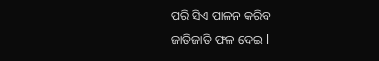ପରି ସିଏ ପାଳନ କରିବ
ଜାତିଜାତି ଫଳ ଦେଇ l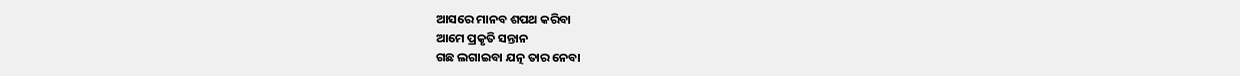ଆସରେ ମାନବ ଶପଥ କରିବା
ଆମେ ପ୍ରକୃତି ସନ୍ତାନ
ଗଛ ଲଗାଇବା ଯତ୍ନ ତାର ନେବା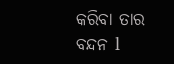କରିବା ତାର ବନ୍ଦନ l